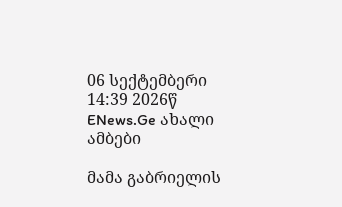06 სექტემბერი 14:39 2026წ
ENews.Ge ახალი ამბები

მამა გაბრიელის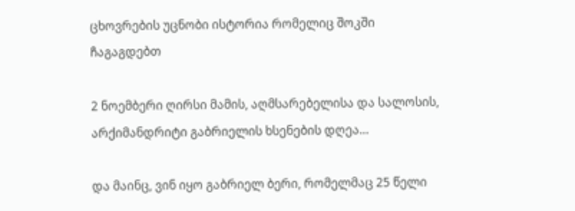ცხოვრების უცნობი ისტორია რომელიც შოკში ჩაგაგდებთ

2 ნოემბერი ღირსი მამის, აღმსარებელისა და სალოსის, არქიმანდრიტი გაბრიელის ხსენების დღეა…

და მაინც, ვინ იყო გაბრიელ ბერი, რომელმაც 25 წელი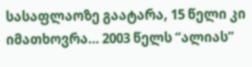სასაფლაოზე გაატარა, 15 წელი კი იმათხოვრა… 2003 წელს “ალიას”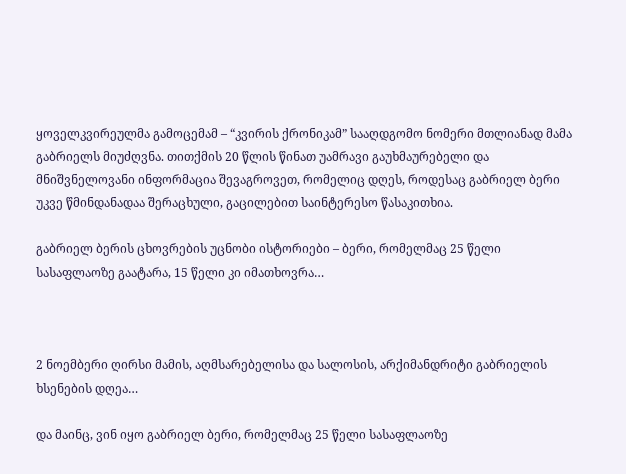ყოველკვირეულმა გამოცემამ – “კვირის ქრონიკამ” სააღდგომო ნომერი მთლიანად მამა გაბრიელს მიუძღვნა. თითქმის 20 წლის წინათ უამრავი გაუხმაურებელი და მნიშვნელოვანი ინფორმაცია შევაგროვეთ, რომელიც დღეს, როდესაც გაბრიელ ბერი უკვე წმინდანადაა შერაცხული, გაცილებით საინტერესო წასაკითხია.

გაბრიელ ბერის ცხოვრების უცნობი ისტორიები – ბერი, რომელმაც 25 წელი სასაფლაოზე გაატარა, 15 წელი კი იმათხოვრა…



2 ნოემბერი ღირსი მამის, აღმსარებელისა და სალოსის, არქიმანდრიტი გაბრიელის ხსენების დღეა…

და მაინც, ვინ იყო გაბრიელ ბერი, რომელმაც 25 წელი სასაფლაოზე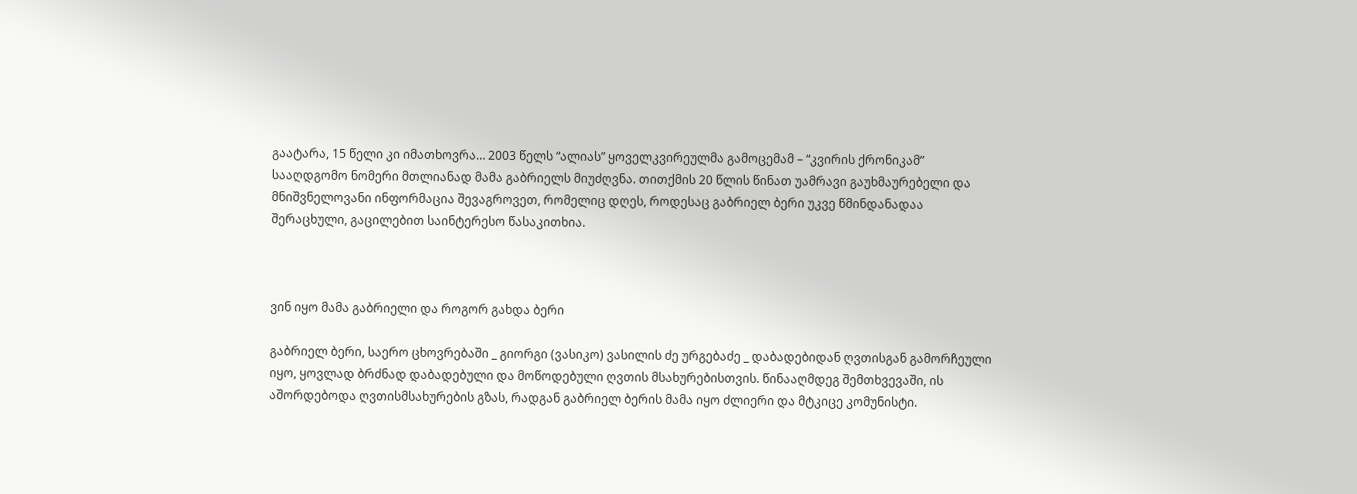გაატარა, 15 წელი კი იმათხოვრა… 2003 წელს “ალიას” ყოველკვირეულმა გამოცემამ – “კვირის ქრონიკამ” სააღდგომო ნომერი მთლიანად მამა გაბრიელს მიუძღვნა. თითქმის 20 წლის წინათ უამრავი გაუხმაურებელი და მნიშვნელოვანი ინფორმაცია შევაგროვეთ, რომელიც დღეს, როდესაც გაბრიელ ბერი უკვე წმინდანადაა შერაცხული, გაცილებით საინტერესო წასაკითხია.



ვინ იყო მამა გაბრიელი და როგორ გახდა ბერი

გაბრიელ ბერი, საერო ცხოვრებაში _ გიორგი (ვასიკო) ვასილის ძე ურგებაძე _ დაბადებიდან ღვთისგან გამორჩეული იყო, ყოვლად ბრძნად დაბადებული და მოწოდებული ღვთის მსახურებისთვის. წინააღმდეგ შემთხვევაში, ის აშორდებოდა ღვთისმსახურების გზას, რადგან გაბრიელ ბერის მამა იყო ძლიერი და მტკიცე კომუნისტი.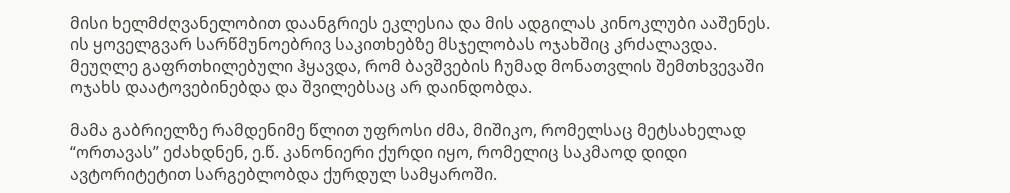მისი ხელმძღვანელობით დაანგრიეს ეკლესია და მის ადგილას კინოკლუბი ააშენეს. ის ყოველგვარ სარწმუნოებრივ საკითხებზე მსჯელობას ოჯახშიც კრძალავდა. მეუღლე გაფრთხილებული ჰყავდა, რომ ბავშვების ჩუმად მონათვლის შემთხვევაში ოჯახს დაატოვებინებდა და შვილებსაც არ დაინდობდა.

მამა გაბრიელზე რამდენიმე წლით უფროსი ძმა, მიშიკო, რომელსაც მეტსახელად “ორთავას” ეძახდნენ, ე.წ. კანონიერი ქურდი იყო, რომელიც საკმაოდ დიდი ავტორიტეტით სარგებლობდა ქურდულ სამყაროში.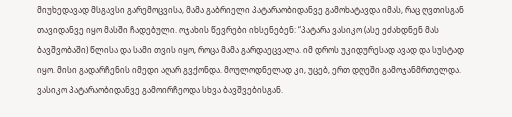მიუხედავად მსგავსი გარემოცვისა, მამა გაბრიელი პატარაობიდანვე გამოხატავდა იმას, რაც ღვთისგან თავიდანვე იყო მასში ჩადებული. ოჯახის წევრები იხსენებენ: “პატარა ვასიკო (ასე ეძახდნენ მას ბავშვობაში) წლისა და სამი თვის იყო, როცა მამა გარდაეცვალა. იმ დროს უკიდურესად ავად და სუსტად იყო. მისი გადარჩენის იმედი აღარ გვქონდა. მოულოდნელად კი, უცებ, ერთ დღეში გამოჯანმრთელდა. ვასიკო პატარაობიდანვე გამოირჩეოდა სხვა ბავშვებისგან.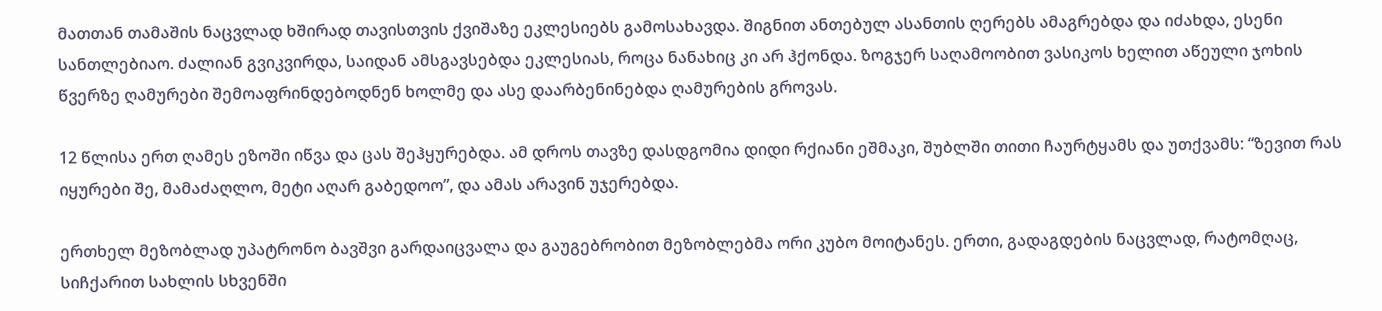მათთან თამაშის ნაცვლად ხშირად თავისთვის ქვიშაზე ეკლესიებს გამოსახავდა. შიგნით ანთებულ ასანთის ღერებს ამაგრებდა და იძახდა, ესენი სანთლებიაო. ძალიან გვიკვირდა, საიდან ამსგავსებდა ეკლესიას, როცა ნანახიც კი არ ჰქონდა. ზოგჯერ საღამოობით ვასიკოს ხელით აწეული ჯოხის წვერზე ღამურები შემოაფრინდებოდნენ ხოლმე და ასე დაარბენინებდა ღამურების გროვას.

12 წლისა ერთ ღამეს ეზოში იწვა და ცას შეჰყურებდა. ამ დროს თავზე დასდგომია დიდი რქიანი ეშმაკი, შუბლში თითი ჩაურტყამს და უთქვამს: “ზევით რას იყურები შე, მამაძაღლო, მეტი აღარ გაბედოო”, და ამას არავინ უჯერებდა.

ერთხელ მეზობლად უპატრონო ბავშვი გარდაიცვალა და გაუგებრობით მეზობლებმა ორი კუბო მოიტანეს. ერთი, გადაგდების ნაცვლად, რატომღაც, სიჩქარით სახლის სხვენში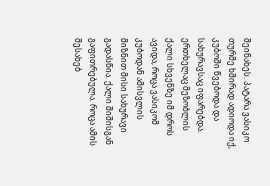შეინახეს. პატარა ვასიკო თურმე ხშირად ადიოდა იქ, კუბოში წვებოდა და სახურავსაც იფარებდა. ერთხელაც მეზობლის ქალი სხვენზე იმ დროს ავიდა, როცა ვასიკომ კუბოდან ამისვლის მიზნით მისი სახურავი გადასწია. ქალი შიშისგან გაფითრებულა. როცა ამის შესახებ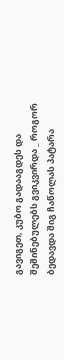გავიგეთ, კუბო გადააგდეს და შეშინებულებს გვიკვირდა _ როგორ ბედავდა შიგ ჩაწოლას პატარა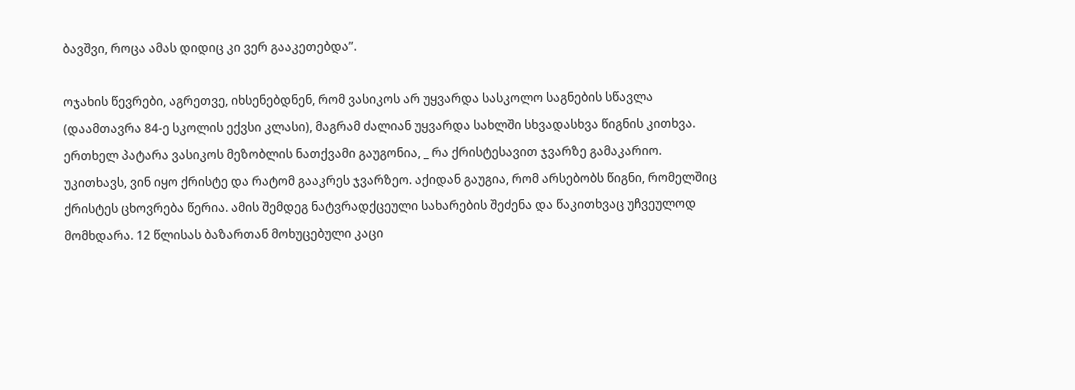ბავშვი, როცა ამას დიდიც კი ვერ გააკეთებდა”.

ოჯახის წევრები, აგრეთვე, იხსენებდნენ, რომ ვასიკოს არ უყვარდა სასკოლო საგნების სწავლა (დაამთავრა 84-ე სკოლის ექვსი კლასი), მაგრამ ძალიან უყვარდა სახლში სხვადასხვა წიგნის კითხვა. ერთხელ პატარა ვასიკოს მეზობლის ნათქვამი გაუგონია, _ რა ქრისტესავით ჯვარზე გამაკარიო. უკითხავს, ვინ იყო ქრისტე და რატომ გააკრეს ჯვარზეო. აქიდან გაუგია, რომ არსებობს წიგნი, რომელშიც ქრისტეს ცხოვრება წერია. ამის შემდეგ ნატვრადქცეული სახარების შეძენა და წაკითხვაც უჩვეულოდ მომხდარა. 12 წლისას ბაზართან მოხუცებული კაცი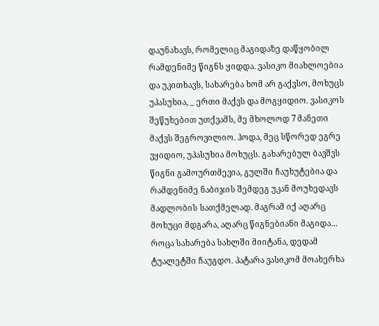დაუნახავს, რომელიც მაგიდაზე დაწყობილ რამდენიმე წიგნს ყიდდა. ვასიკო მიახლოებია და უკითხავს, სახარება ხომ არ გაქვსო, მოხუცს უპასუხია, _ ერთი მაქვს და მოგყიდიო. ვასიკოს შეწუხებით უთქვამს, მე მხოლოდ 7 მანეთი მაქვს შეგროვილიო. ჰოდა, მეც სწორედ ეგრე ვყიდიო, უპასუხია მოხუცს. გახარებულ ბავშვს წიგნი გამოურთმევია, გულში ჩაუხუტებია და რამდენიმე ნაბიჯის შემდეგ უკან მოუხედავს მადლობის სათქმელად. მაგრამ იქ აღარც მოხუცი მდგარა, აღარც წიგნებიანი მაგიდა… როცა სახარება სახლში მიიტანა, დედამ ტუალეტში ჩაუგდო. პატარა ვასიკომ მოახერხა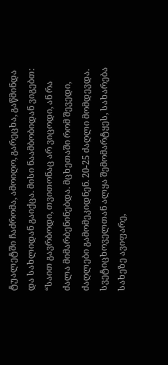ტუალეტში ჩაძრომა, ამოიღო, გარეცხა, გაწმინდა და სახლიდან გაიქცა. მისი ნაამბობიდან ვიგებთ: “საით გავრბოდი, თვითონაც არ ვიცოდი, ან რა ძალა მიმარბენინებდა. მცხეთაში რომ შევედი, ძაღლები გამომეკიდნენ. 20-25 ძაღლი მომდევდა. სვეტიცხოველთან ალყა შემომარტყეს, სახარება სახეზე ავიფარე,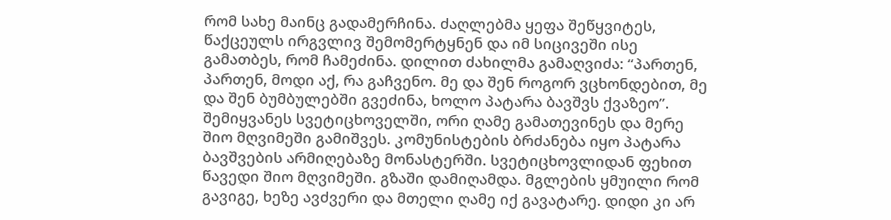რომ სახე მაინც გადამერჩინა. ძაღლებმა ყეფა შეწყვიტეს, წაქცეულს ირგვლივ შემომერტყნენ და იმ სიცივეში ისე გამათბეს, რომ ჩამეძინა. დილით ძახილმა გამაღვიძა: “პართენ, პართენ, მოდი აქ, რა გაჩვენო. მე და შენ როგორ ვცხონდებით, მე და შენ ბუმბულებში გვეძინა, ხოლო პატარა ბავშვს ქვაზეო”. შემიყვანეს სვეტიცხოველში, ორი ღამე გამათევინეს და მერე შიო მღვიმეში გამიშვეს. კომუნისტების ბრძანება იყო პატარა ბავშვების არმიღებაზე მონასტერში. სვეტიცხოვლიდან ფეხით წავედი შიო მღვიმეში. გზაში დამიღამდა. მგლების ყმუილი რომ გავიგე, ხეზე ავძვერი და მთელი ღამე იქ გავატარე. დიდი კი არ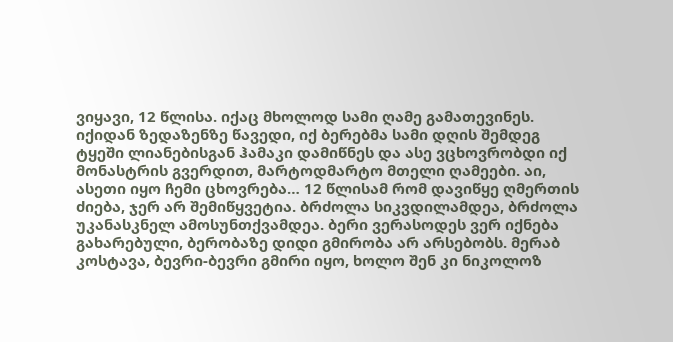ვიყავი, 12 წლისა. იქაც მხოლოდ სამი ღამე გამათევინეს. იქიდან ზედაზენზე წავედი, იქ ბერებმა სამი დღის შემდეგ ტყეში ლიანებისგან ჰამაკი დამიწნეს და ასე ვცხოვრობდი იქ მონასტრის გვერდით, მარტოდმარტო მთელი ღამეები. აი, ასეთი იყო ჩემი ცხოვრება… 12 წლისამ რომ დავიწყე ღმერთის ძიება, ჯერ არ შემიწყვეტია. ბრძოლა სიკვდილამდეა, ბრძოლა უკანასკნელ ამოსუნთქვამდეა. ბერი ვერასოდეს ვერ იქნება გახარებული, ბერობაზე დიდი გმირობა არ არსებობს. მერაბ კოსტავა, ბევრი-ბევრი გმირი იყო, ხოლო შენ კი ნიკოლოზ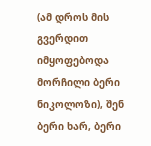(ამ დროს მის გვერდით იმყოფებოდა მორჩილი ბერი ნიკოლოზი), შენ ბერი ხარ, ბერი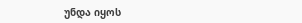უნდა იყოს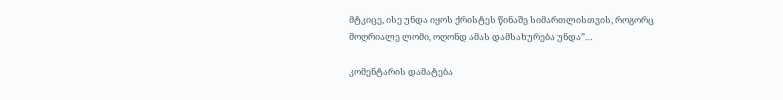მტკიცე, ისე უნდა იყოს ქრისტეს წინაშე სიმართლისთვის, როგორც მოღრიალე ლომი, ოღონდ ამას დამსახურება უნდა”…

კომენტარის დამატება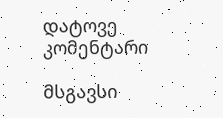დატოვე კომენტარი

მსგავსი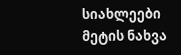სიახლეები
მეტის ნახვა